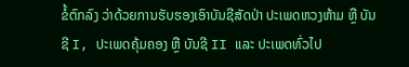ຂໍ້ຕົກລົງ ວ່າດ້ວຍການຮັບຮອງເອົາບັນຊີສັດປ່າ ປະເພດຫວງຫ້າມ ຫຼື ບັນຊີ I, ປະເພດຄຸ້ມຄອງ ຫຼື ບັນຊີ II ແລະ ປະເພດທົ່ວໄປ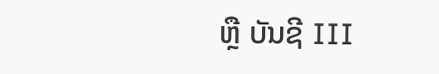ຫຼື ບັນຊີ III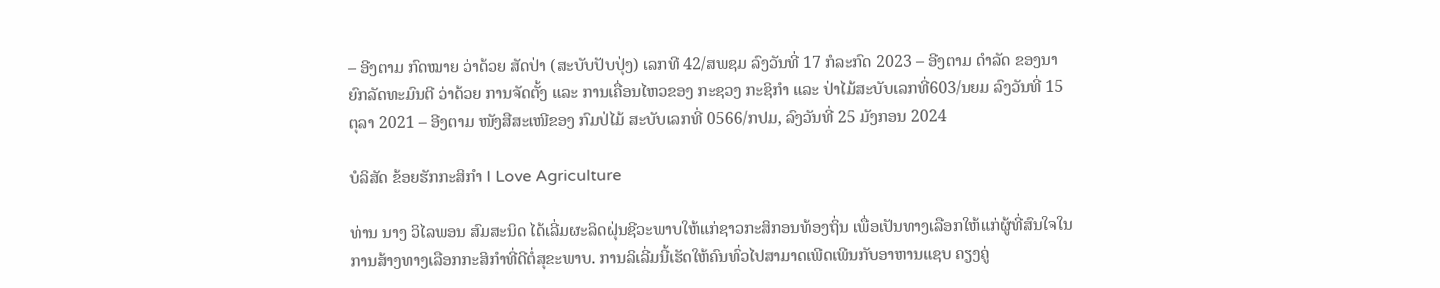– ອີງຕາມ ກົດໝາຍ ວ່າດ້ວຍ ສັດປ່າ (ສະບັບປັບປຸ່ງ) ເລກທີ 42/ສພຊມ ລົງວັນທີ່ 17 ກໍລະກົດ 2023 – ອີງຕາມ ດຳລັດ ຂອງນາຍົກລັດທະມົນຕີ ວ່າດ້ວຍ ການຈັດຕັ້ງ ແລະ ການເຄື່ອນໄຫວຂອງ ກະຊວງ ກະຊິກຳ ແລະ ປ່າໄມ້ສະບັບເລກທີ່603/ນຍມ ລົງວັນທີ່ 15 ຕຸລາ 2021 – ອີງຕາມ ໜັງສືສະເໜີຂອງ ກົມປ່ໄມ້ ສະບັບເລກທີ່ 0566/ກປມ, ລົງວັນທີ່ 25 ມັງກອນ 2024

ບໍລິສັດ ຂ້ອຍຮັກກະສິກໍາ I Love Agriculture

ທ່ານ ນາງ ວິໄລພອນ ສົມສະນິດ ໄດ້ເລີ່ມຜະລິດຝຸ່ນຊີວະພາບໃຫ້ແກ່ຊາວກະສິກອນທ້ອງຖິ່ນ ເພື່ອເປັນທາງເລືອກໃຫ້ແກ່ຜູ້ທີ່ສົນໃຈໃນການສ້າງທາງເລືອກກະສິກຳທີ່ດີຕໍ່ສຸຂະພາບ. ການລິເລີ່ມນີ້ເຮັດໃຫ້ຄົນທົ່ວໄປສາມາດເພີດເພີນກັບອາຫານແຊບ ຄຽງຄູ່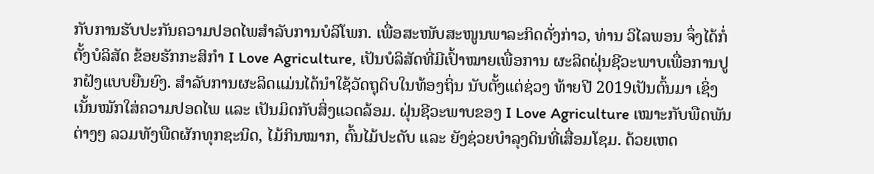ກັບການຮັບປະກັນຄວາມປອດໄພສໍາລັບການບໍລິໂພກ. ເພື່ອສະໜັບສະໜູນພາລະກິດດັ່ງກ່າວ, ທ່ານ ວິໄລພອນ ຈຶ່ງໄດ້ກໍ່ຕັ້ງບໍລິສັດ ຂ້ອຍຮັກກະສິກໍາ I Love Agriculture, ເປັນບໍລິສັດທີ່ມີເປົ້າໝາຍເພື່ອການ ຜະລິດຝຸ່ນຊີວະພາບເພື່ອການປູກຝັງແບບຍືນຍົງ. ສຳລັບການຜະລິດແມ່ນໄດ້ນໍາໃຊ້ວັດຖຸດິບໃນທ້ອງຖິ່ນ ນັບຕັ້ງແຕ່ຊ່ວງ ທ້າຍປີ 2019ເປັນຕົ້ນມາ ເຊິ່ງເນັ້ນໝັກໃສ່ຄວາມປອດໄພ ແລະ ເປັນມິດກັບສິ່ງແວດລ້ອມ. ຝຸ່ນຊີວະພາບຂອງ I Love Agriculture ເໝາະກັບພືດພັນຕ່າງໆ ລວມທັງພືດຜັກທຸກຊະນິດ, ໄມ້ກິນໝາກ, ຕົ້ນໄມ້ປະດັບ ແລະ ຍັງຊ່ວຍບຳລຸງດິນທີ່ເສື່ອມໂຊມ. ດ້ວຍເຫດ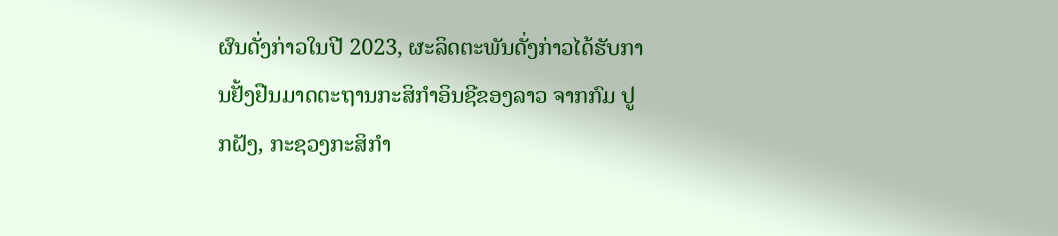ຜົນດັ່ງກ່າວໃນປີ 2023, ຜະລິດຕະພັນດັ່ງກ່າວໄດ້ຮັບການຢັ້ງຢືນມາດຕະຖານກະສິກຳອິນຊີຂອງລາວ ຈາກກົມ ປູກຝັງ, ກະຊວງກະສິກຳ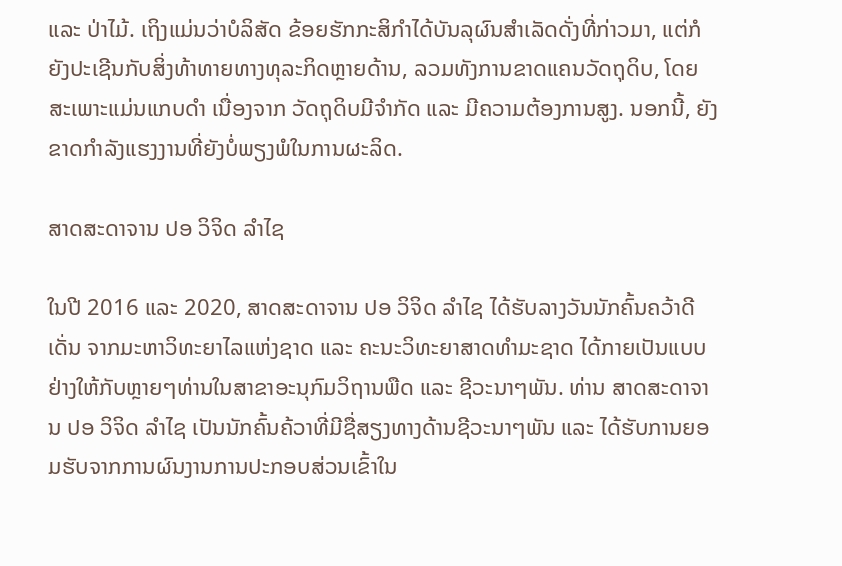ແລະ ປ່າໄມ້. ເຖິງແມ່ນວ່າບໍລິສັດ ຂ້ອຍຮັກກະສິກໍາໄດ້ບັນລຸຜົນສຳເລັດດັ່ງທີ່ກ່າວມາ, ແຕ່ກໍຍັງປະເຊີນກັບສິ່ງທ້າທາຍທາງທຸລະກິດຫຼາຍດ້ານ, ລວມທັງການຂາດແຄນວັດຖຸດິບ, ໂດຍສະເພາະແມ່ນແກບດໍາ ເນື່ອງຈາກ ວັດຖຸດິບມີຈຳກັດ ແລະ ມີຄວາມຕ້ອງການສູງ. ນອກນີ້, ຍັງຂາດກຳລັງແຮງງານທີ່ຍັງບໍ່ພຽງພໍໃນການຜະລິດ.

ສາດສະດາຈານ ປອ ວິຈິດ ລຳໄຊ

ໃນປີ 2016 ແລະ 2020, ສາດສະດາຈານ ປອ ວິຈິດ ລຳໄຊ ໄດ້ຮັບລາງວັນນັກຄົ້ນຄວ້າດີເດັ່ນ ຈາກມະຫາວິທະຍາໄລແຫ່ງຊາດ ແລະ ຄະນະວິທະຍາສາດທຳມະຊາດ ໄດ້ກາຍເປັນແບບຢ່າງໃຫ້ກັບຫຼາຍໆທ່ານໃນສາຂາອະນຸກົມວິຖານພືດ ແລະ ຊີວະນາໆພັນ. ທ່ານ ສາດສະດາຈານ ປອ ວິຈິດ ລໍາໄຊ ເປັນນັກຄົ້ນຄ້ວາທີ່ມີຊື່ສຽງທາງດ້ານຊີວະນາໆພັນ ແລະ ໄດ້ຮັບການຍອມຮັບຈາກການຜົນງານການປະກອບສ່ວນເຂົ້າໃນ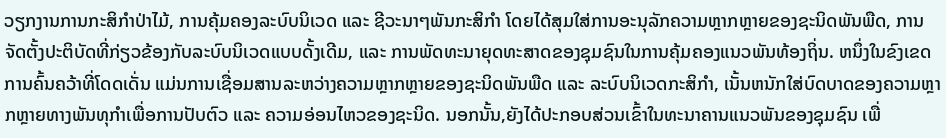ວຽກງານການກະສິກຳປ່າໄມ້, ການຄຸ້ມຄອງລະບົບນິເວດ ແລະ ຊີວະນາໆພັນກະສິກຳ ໂດຍໄດ້ສຸມໃສ່ການອະນຸລັກຄວາມຫຼາກຫຼາຍຂອງຊະນິດພັນພືດ, ການຈັດຕັ້ງປະຕິບັດທີ່ກ່ຽວຂ້ອງກັບລະບົບນິເວດແບບດັ້ງເດີມ, ແລະ ການພັດທະນາຍຸດທະສາດຂອງຊຸມຊົນໃນການຄຸ້ມຄອງແນວພັນທ້ອງຖິ່ນ. ຫນຶ່ງໃນຂົງເຂດການຄົ້ນຄວ້າທີ່ໂດດເດັ່ນ ແມ່ນການເຊື່ອມສານລະຫວ່າງຄວາມຫຼາກຫຼາຍຂອງຊະນິດພັນພືດ ແລະ ລະບົບນິເວດກະສິກໍາ, ເນັ້ນຫນັກໃສ່ບົດບາດຂອງຄວາມຫຼາກຫຼາຍທາງພັນທຸກໍາເພື່ອການປັບຕົວ ແລະ ຄວາມອ່ອນໄຫວຂອງຊະນິດ. ນອກນັ້ນ,ຍັງໄດ້ປະກອບສ່ວນເຂົ້າໃນທະນາຄານແນວພັນຂອງຊຸມຊົນ ເພື່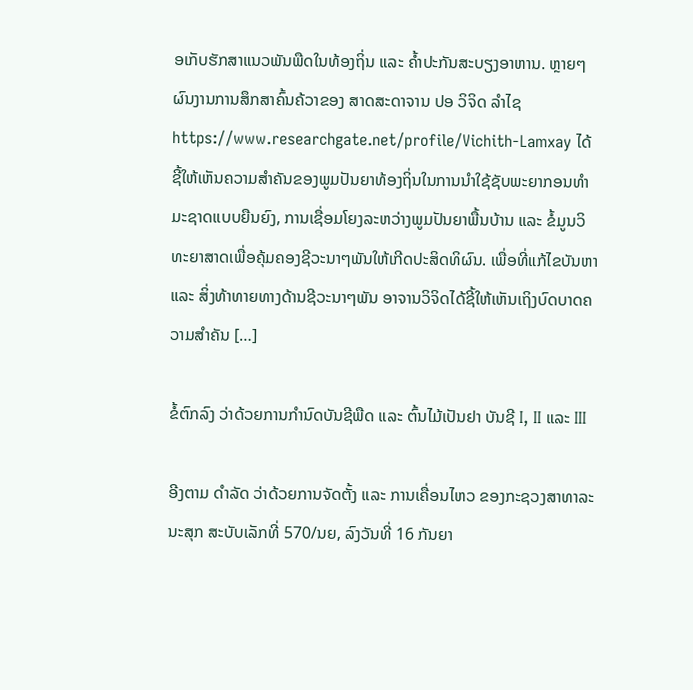ອເກັບຮັກສາແນວພັນພືດໃນທ້ອງຖິ່ນ ແລະ ຄໍ້າປະກັນສະບຽງອາຫານ. ຫຼາຍໆຜົນງານການສຶກສາຄົ້ນຄ້ວາຂອງ ສາດສະດາຈານ ປອ ວິຈິດ ລຳໄຊ https://www.researchgate.net/profile/Vichith-Lamxay ໄດ້ຊີ້ໃຫ້ເຫັນຄວາມສໍາຄັນຂອງພູມປັນຍາທ້ອງຖິ່ນໃນການນໍາໃຊ້ຊັບພະຍາກອນທໍາມະຊາດແບບຍືນຍົງ, ການເຊື່ອມໂຍງລະຫວ່າງພູມປັນຍາພື້ນບ້ານ ແລະ ຂໍ້ມູນວິທະຍາສາດເພື່ອຄຸ້ມຄອງຊີວະນາໆພັນໃຫ້ເກີດປະສິດທິຜົນ. ເພື່ອທີ່ແກ້ໄຂບັນຫາ ແລະ ສິ່ງທ້າທາຍທາງດ້ານຊີວະນາໆພັນ ອາຈານວິຈິດໄດ້ຊີ້ໃຫ້ເຫັນເຖິງບົດບາດຄວາມສຳຄັນ […]

ຂໍ້ຕົກລົງ ວ່າດ້ວຍການກຳນົດບັນຊີພືດ ແລະ ຕົ້ນໄມ້ເປັນຢາ ບັນຊີ I, II ແລະ III

ອີງຕາມ ດຳລັດ ວ່າດ້ວຍການຈັດຕັ້ງ ແລະ ການເຄື່ອນໄຫວ ຂອງກະຊວງສາທາລະນະສຸກ ສະບັບເລັກທີ່ 570/ນຍ, ລົງວັນທີ່ 16 ກັນຍາ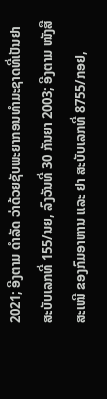2021; ອີງຕາມ ດຳລັດ ວ່າດ້ວຍຊັບພະຍາກອນທຳມະຊາດທີ່ເປັນຢາ ສະບັບເລກທີ່ 155/ນຍ, ລົງວັນທີ່ 30 ກັນຍາ 2003; ອີງຕາມ ໜັງສືສະເໜີ ຂອງກົມອາຫານ ແລະ ຢາ ສະບັບເລກທີ່ 8755/ກອຢ,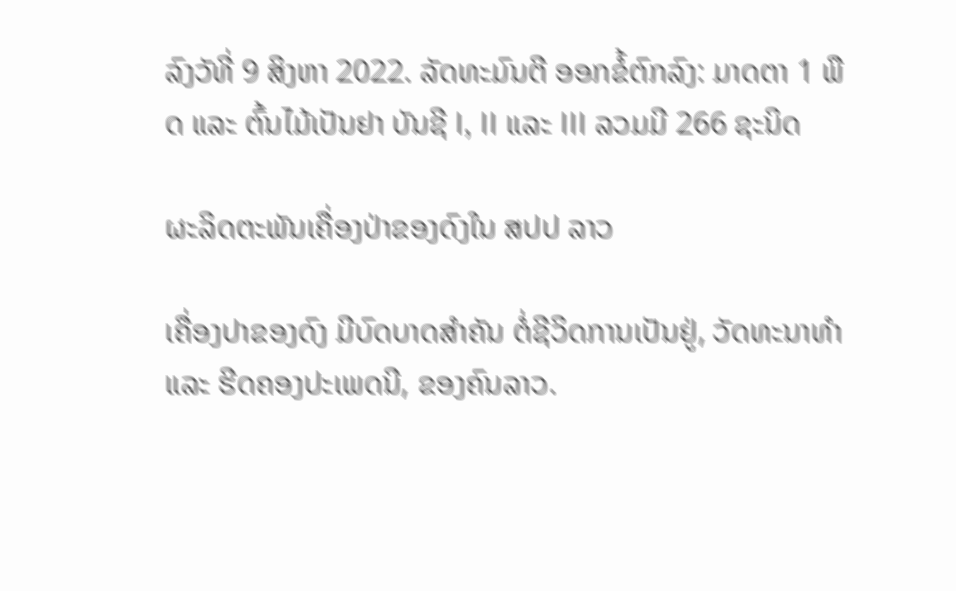ລົງວັທີ່ 9 ສິງຫາ 2022. ລັດທະມົນຕີ ອອກຂໍ້ຕົກລົງ: ມາດຕາ 1 ພືດ ແລະ ຕົ້ນໄມ້ເປັນຢາ ບັນຊີ I, II ແລະ III ລວມມີ 266 ຊະນິດ

ຜະລິດຕະພັນເຄື່ອງປ່າຂອງດົງໃນ ສປປ ລາວ

ເຄື່ອງປາຂອງດົງ ມີບົດບາດສຳຄັນ ຕໍ່ຊີວິດການເປັນຢູ່, ວັດທະນາທຳ ແລະ ຮີດຄອງປະເພດນີ, ຂອງຄົນລາວ.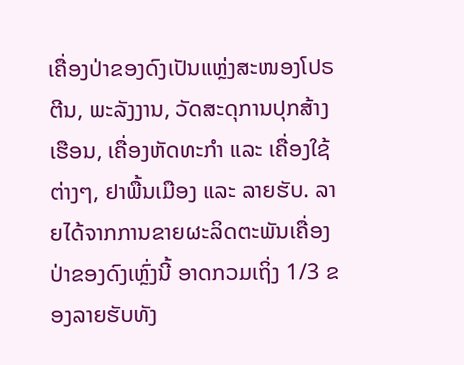ເຄື່ອງປ່າຂອງດົງເປັນແຫຼ່ງສະໜອງໂປຣຕີນ, ພະລັງງານ, ວັດສະດຸການປຸກສ້າງເຮືອນ, ເຄື່ອງຫັດທະກຳ ແລະ ເຄື່ອງໃຊ້ຕ່າງໆ, ຢາພື້ນເມືອງ ແລະ ລາຍຮັບ. ລາຍໄດ້ຈາກການຂາຍຜະລິດຕະພັນເຄື່ອງປ່າຂອງດົງເຫຼົ່ງນີ້ ອາດກວມເຖິ່ງ 1/3 ຂອງລາຍຮັບທັງ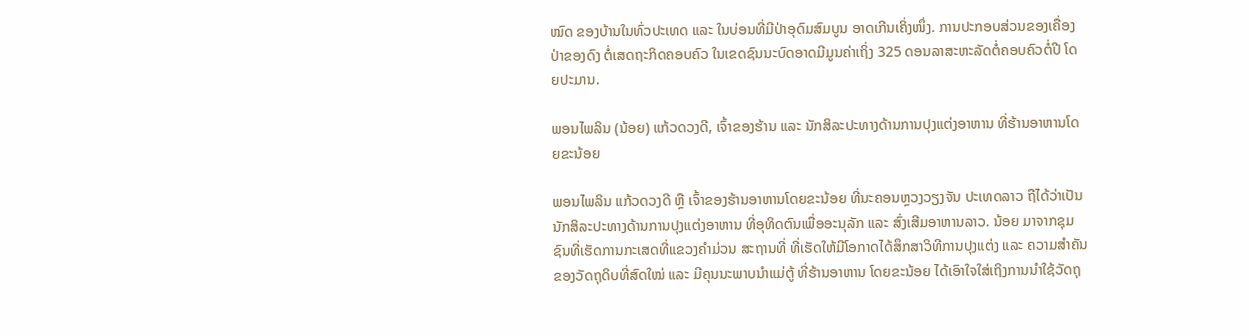ໝົດ ຂອງບ້ານໃນທົ່ວປະເທດ ແລະ ໃນບ່ອນທີ່ມີປ່າອຸດົມສົມບູນ ອາດເກີນເຄິ່ງໜຶ່ງ. ການປະກອບສ່ວນຂອງເຄື່ອງປ່າຂອງດົງ ຕໍ່ເສດຖະກິດຄອບຄົວ ໃນເຂດຊົນນະບົດອາດມີມູນຄ່າເຖິ່ງ 325 ດອນລາສະຫະລັດຕໍ່ຄອບຄົວຕໍ່ປີ ໂດຍປະມານ.

ພອນໄພລິນ (ນ້ອຍ) ແກ້ວດວງດີ, ເຈົ້າຂອງຮ້ານ ແລະ ນັກສິລະປະທາງດ້ານການປຸງແຕ່ງອາຫານ ທີ່ຮ້ານອາຫານໂດຍຂະນ້ອຍ

ພອນໄພລິນ ແກ້ວດວງດີ ຫຼື ເຈົ້າຂອງຮ້ານອາຫານໂດຍຂະນ້ອຍ ທີ່ນະຄອນຫຼວງວຽງຈັນ ປະເທດລາວ ຖືໄດ້ວ່າເປັນນັກສິລະປະທາງດ້ານການປຸງແຕ່ງອາຫານ ທີ່ອຸທິດຕົນເພື່ອອະນຸລັກ ແລະ ສົ່ງເສີມອາຫານລາວ. ນ້ອຍ ມາຈາກຊຸມຊົນທີ່ເຮັດການກະເສດທີ່ແຂວງຄໍາມ່ວນ ສະຖານທີ່ ທີ່ເຮັດໃຫ້ມີໂອກາດໄດ້ສຶກສາວິທີການປຸງແຕ່ງ ແລະ ຄວາມສຳຄັນຂອງວັດຖຸດິບທີ່ສົດໃໝ່ ແລະ ມີຄຸນນະພາບນໍາແມ່ຕູ້ ທີ່ຮ້ານອາຫານ ໂດຍຂະນ້ອຍ ໄດ້ເອົາໃຈໃສ່ເຖິງການນຳໃຊ້ວັດຖຸ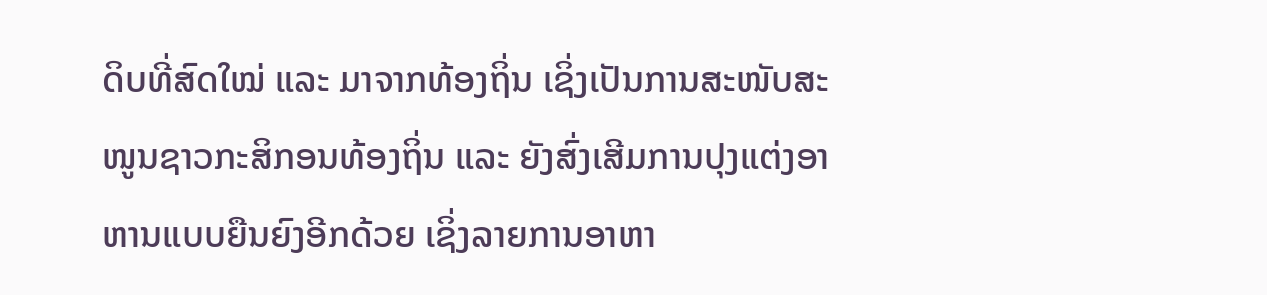ດິບທີ່ສົດໃໝ່ ແລະ ມາຈາກທ້ອງຖິ່ນ ເຊິ່ງເປັນການສະໜັບສະໜູນຊາວກະສິກອນທ້ອງຖິ່ນ ແລະ ຍັງສົ່ງເສີມການປຸງແຕ່ງອາຫານແບບຍືນຍົງອີກດ້ວຍ ເຊິ່ງລາຍການອາຫາ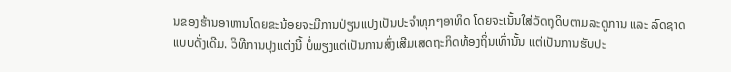ນຂອງຮ້ານອາຫານໂດຍຂະນ້ອຍຈະມີການປ່ຽນແປງເປັນປະຈໍາທຸກໆອາທິດ ໂດຍຈະເນັ້ນໃສ່ວັດຖຸດິບຕາມລະດູການ ແລະ ລົດຊາດແບບດັ່ງເດີມ. ວິທີການປຸງແຕ່ງນີ້ ບໍ່ພຽງແຕ່ເປັນການສົ່ງເສີມເສດຖະກິດທ້ອງຖິ່ນເທົ່ານັ້ນ ແຕ່ເປັນການຮັບປະ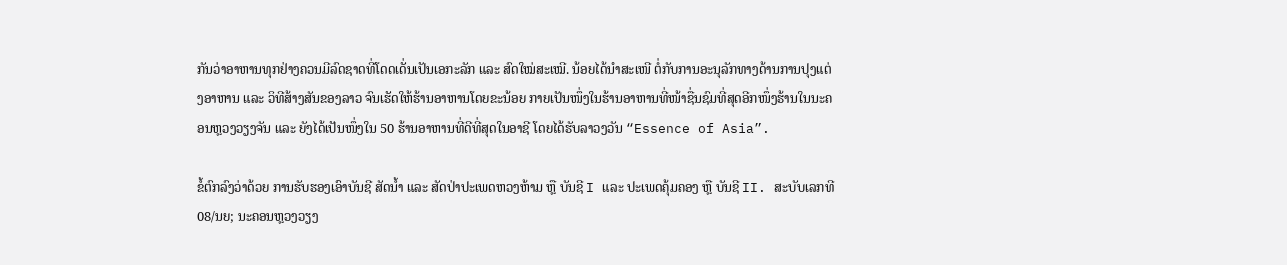ກັນວ່າອາຫານທຸກຢ່າງຄວນມີລົດຊາດທີ່ໂດດເດັ່ນເປັນເອກະລັກ ແລະ ສົດໃໝ່ສະເໝີ. ນ້ອຍໄດ້ນໍາສະເໜີ ຕໍ່ກັບການອະນຸລັກທາງດ້ານການປຸງແຕ່ງອາຫານ ແລະ ວິທີສ້າງສັນຂອງລາວ ຈົນເຮັດໃຫ້ຮ້ານອາຫານໂດຍຂະນ້ອຍ ກາຍເປັນໜຶ່ງໃນຮ້ານອາຫານທີ່ໜ້າຊື່ນຊົມທີ່ສຸດອີກໜຶ່ງຮ້ານໃນນະຄອນຫຼວງວຽງຈັນ ແລະ ຍັງໄດ້ເປັນໜຶ່ງໃນ 50 ຮ້ານອາຫານທີ່ດີທີ່ສຸດໃນອາຊີ ໂດຍໄດ້ຮັບລາວງວັນ “Essence of Asia”.

ຂໍ້ຕົກລົງວ່າດ້ວຍ ການຮັບຮອງເອົາບັນຊີ ສັດນ້ຳ ແລະ ສັດປ່າປະເພດຫວງຫ້າມ ຫຼື ບັນຊີ I ແລະ ປະເພດຄຸ້ມຄອງ ຫຼື ບັນຊີ II. ສະບັບເລກທີ 08/ນຍ; ນະຄອນຫຼວງວຽງ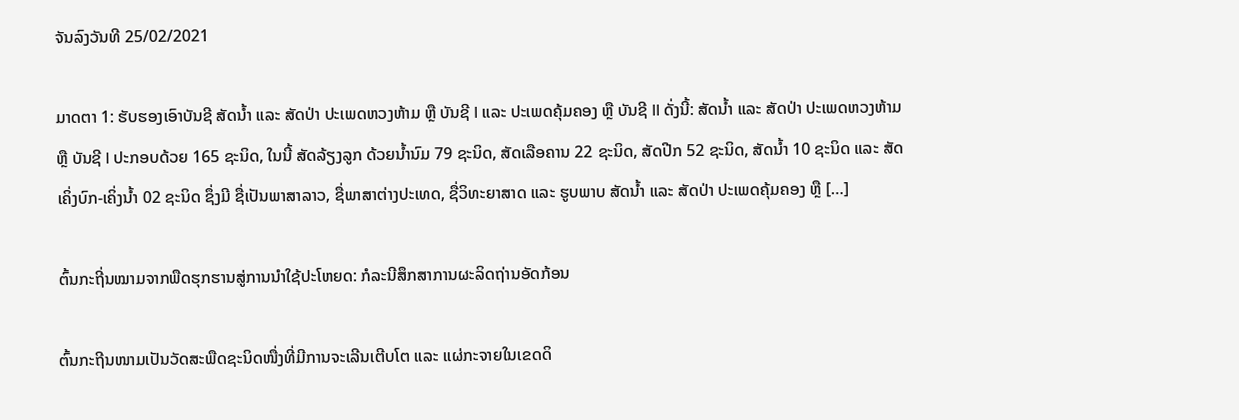ຈັນລົງວັນທີ 25/02/2021

ມາດຕາ 1: ຮັບຮອງເອົາບັນຊີ ສັດນໍ້າ ແລະ ສັດປ່າ ປະເພດຫວງຫ້າມ ຫຼື ບັນຊີ I ແລະ ປະເພດຄຸ້ມຄອງ ຫຼື ບັນຊີ II ດັ່ງນີ້: ສັດນໍ້າ ແລະ ສັດປ່າ ປະເພດຫວງຫ້າມ ຫຼື ບັນຊີ I ປະກອບດ້ວຍ 165 ຊະນິດ, ໃນນີ້ ສັດລ້ຽງລູກ ດ້ວຍນໍ້ານົມ 79 ຊະນິດ, ສັດເລືອຄານ 22 ຊະນິດ, ສັດປີກ 52 ຊະນິດ, ສັດນໍ້າ 10 ຊະນິດ ແລະ ສັດເຄິ່ງບົກ-ເຄິ່ງນໍ້າ 02 ຊະນິດ ຊຶ່ງມີ ຊື່ເປັນພາສາລາວ, ຊື່ພາສາຕ່າງປະເທດ, ຊື່ວິທະຍາສາດ ແລະ ຮູບພາບ ສັດນໍ້າ ແລະ ສັດປ່າ ປະເພດຄຸ້ມຄອງ ຫຼື […]

ຕົ້ນກະຖີ່ນໝາມຈາກພືດຮຸກຮານສູ່ການນຳໃຊ້ປະໂຫຍດ: ກໍລະນີສຶກສາການຜະລິດຖ່ານອັດກ້ອນ

ຕົ້ນກະຖີນໜາມເປັນວັດສະພືດຊະນິດໜື່ງທີ່ມີການຈະເລີນເຕີບໂຕ ແລະ ແຜ່ກະຈາຍໃນເຂດດິ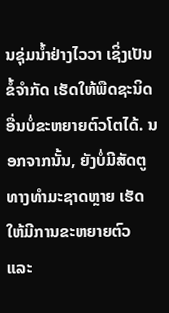ນຊຸ່ມນ້ຳຢ່າງໄວວາ ເຊິ່ງເປັນຂໍ້ຈຳກັດ ເຮັດໃຫ້ພືດຊະນິດອື່ນບໍ່ຂະຫຍາຍຕົວໂຕໄດ້. ນອກຈາກນັ້ນ, ຍັງບໍ່ມີສັດຕູທາງທຳມະຊາດຫຼາຍ ເຮັດໃຫ້ມີການຂະຫຍາຍຕົວ ແລະ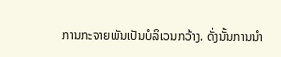ການກະຈາຍພັນເປັນບໍລິເວນກວ້າງ. ດັ່ງນັ້ນການນຳ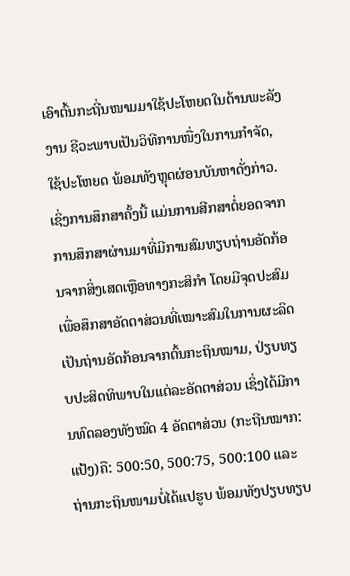ເອົາຕົ້ນກະຖີ່ນໜາມມາໃຊ້ປະໂຫຍດໃນດ້ານພະລັງງານ ຊີວະພາບເປັນວິທີການໜື່ງໃນການກຳຈັດ, ໃຊ້ປະໂຫຍດ ພ້ອມທັງຫຼຸດຜ່ອນບັນຫາດັ່ງກ່າວ. ເຊິ່ງການສຶກສາຄັ້ງນີ້ ແມ່ນການສີກສາຕໍ່ຍອດຈາກການສຶກສາຜ່ານມາທີ່ມີການສົມທຽບຖ່ານອັດກ້ອນຈາກສິ່ງເສດເຫຼືອທາງກະສິກຳ ໂດຍມີຈຸດປະສົມເພື່ອສຶກສາອັດຕາສ່ວນທີ່ເໝາະສົມໃນການຜະລິດເປັນຖ່ານອັດກ້ອນຈາກຕົ້ນກະຖິນໝາມ, ປ່ຽບທຽບປະສິດທິພາບໃນແຕ່ລະອັດຕາສ່ວນ ເຊິ່ງໄດ້ມີການທົດລອງທັງໝົດ 4 ອັດຕາສ່ວນ (ກະຖີນໝາກ:ແປ້ງ)ຄື: 500:50, 500:75, 500:100 ແລະ ຖ່ານກະຖິນໜາມບໍ່ໄດ້ແປຮູບ ພ້ອມທັງປຽບທຽບ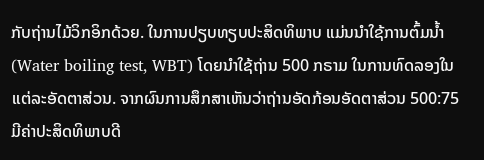ກັບຖ່ານໄມ້ວິກອິກດ້ວຍ. ໃນການປຽບທຽບປະສິດທິພາບ ແມ່ນນຳໃຊ້ການຕົ້ມນ້ຳ (Water boiling test, WBT) ໂດຍນຳໃຊ້ຖ່ານ 500 ກຣາມ ໃນການທົດລອງໃນແຕ່ລະອັດຕາສ່ວນ. ຈາກຜົນການສຶກສາເຫັນວ່າຖ່ານອັດກ້ອນອັດຕາສ່ວນ 500:75 ມີຄ່າປະສິດທິພາບດີ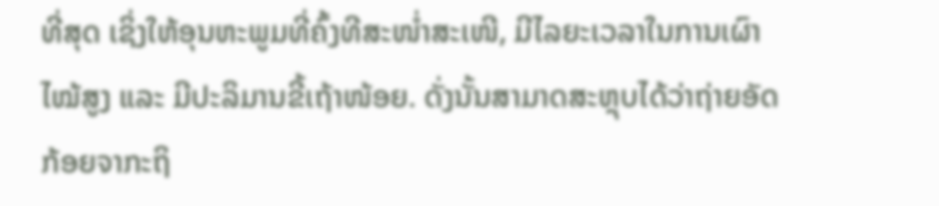ທີ່ສຸດ ເຊິ່ງໃຫ້ອຸນຫະພູມທີ່ຄົ້ງທີສະໜໍ່າສະເໜີ, ມີໄລຍະເວລາໃນການເຜົາໄໝ້ສູງ ແລະ ມີປະລິມານຂີ້ເຖ້າໜ້ອຍ. ດັ່ງນັ້ນສາມາດສະຫຼຸບໄດ້ວ່າຖ່າຍອັດກ້ອຍຈາກະຖິ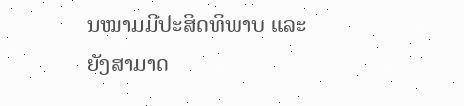ນໝາມມີປະສິດທິພາບ ແລະ ຍັງສາມາດ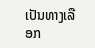ເປັນທາງເລືອກ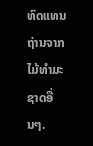ທົດແທນຖ່ານຈາກໄມ້ທຳມະຊາດອື່ນໆ.